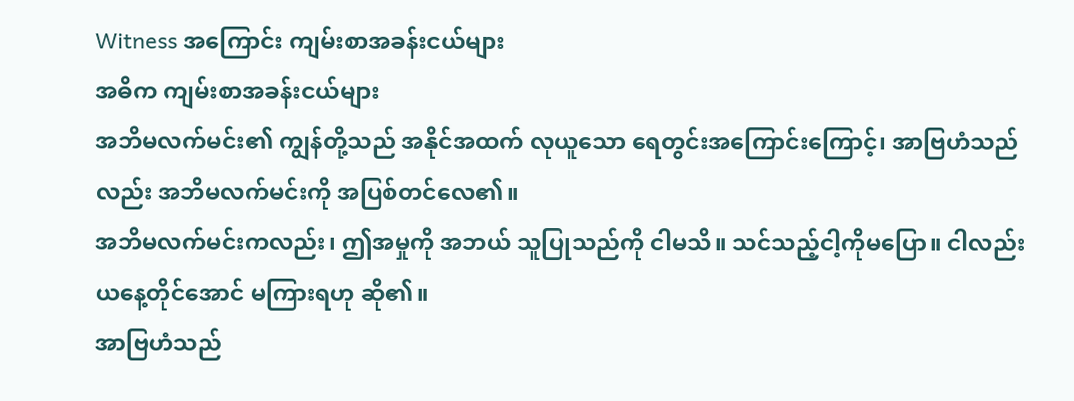Witness အကြောင်း ကျမ်းစာအခန်းငယ်များ
အဓိက ကျမ်းစာအခန်းငယ်များ
အဘိမလက်မင်း၏ ကျွန်တို့သည် အနိုင်အထက် လုယူသော ရေတွင်းအကြောင်းကြောင့်၊ အာဗြဟံသည် လည်း အဘိမလက်မင်းကို အပြစ်တင်လေ၏။
အဘိမလက်မင်းကလည်း၊ ဤအမှုကို အဘယ် သူပြုသည်ကို ငါမသိ။ သင်သည့်ငါ့ကိုမပြော။ ငါလည်း ယနေ့တိုင်အောင် မကြားရဟု ဆို၏။
အာဗြဟံသည်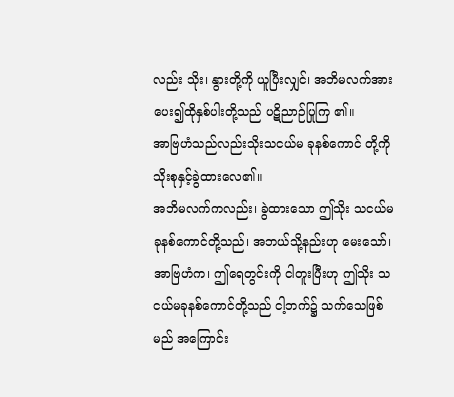လည်း သိုး၊ နွားတို့ကို ယူပြီးလျှင်၊ အဘိမလက်အား ပေး၍ထိုနှစ်ပါးတို့သည် ပဋိညာဉ်ပြုကြ ၏။
အာဗြဟံသည်လည်းသိုးသငယ်မ ခုနစ်ကောင် တို့ကို သိုးစုနှင့်ခွဲထားလေ၏။
အဘိမလက်ကလည်း၊ ခွဲထားသော ဤသိုး သငယ်မခုနစ်ကောင်တို့သည်၊ အဘယ်သို့နည်းဟု မေးသော်၊
အာဗြဟံက၊ ဤရေတွင်းကို ငါတူးပြီးဟု ဤသိုး သငယ်မခုနစ်ကောင်တို့သည် ငါ့ဘက်၌ သက်သေဖြစ်မည် အကြောင်း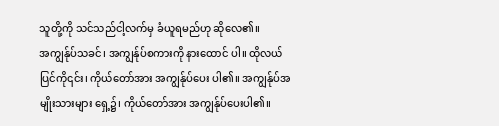သူတို့ကို သင်သည်ငါ့လက်မှ ခံယူရမည်ဟု ဆိုလေ၏။
အကျွန်ုပ်သခင်၊ အကျွန်ုပ်စကားကို နားထောင် ပါ။ ထိုလယ်ပြင်ကို၎င်း၊ ကိုယ်တော်အား အကျွန်ုပ်ပေး ပါ၏။ အကျွန်ုပ်အမျိုးသားများ ရှေ့၌၊ ကိုယ်တော်အား အကျွန်ုပ်ပေးပါ၏။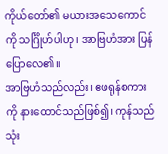ကိုယ်တော်၏ မယားအသေကောင်ကို သင်္ဂြိုဟ်ပါဟု၊ အာဗြဟံအား ပြန်ပြောလေ၏။
အာဗြဟံသည်လည်း၊ ဧဖရုန်စကားကို နားထောင်သည်ဖြစ်၍၊ ကုန်သည်သုံး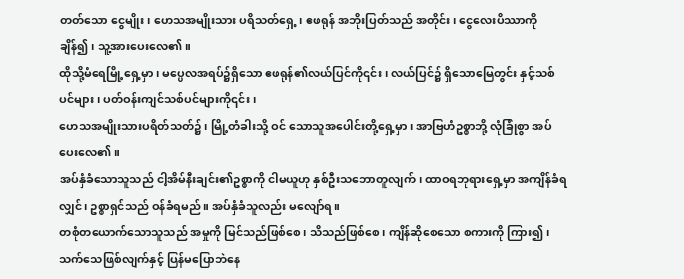တတ်သော ငွေမျိုး၊ ဟေသအမျိုးသား ပရိသတ်ရှေ့၊ ဧဖရုန် အဘိုးပြတ်သည် အတိုင်း၊ ငွေလေးပိဿာကို ချိန်၍၊ သူ့အားပေးလေ၏။
ထိုသို့မံရေမြို့ရှေ့မှာ၊ မပ္ပေလအရပ်၌ရှိသော ဧဖရုန်၏လယ်ပြင်ကို၎င်း၊ လယ်ပြင်၌ ရှိသောမြေတွင်း နှင့်သစ်ပင်များ၊ ပတ်ဝန်းကျင်သစ်ပင်များကို၎င်း၊
ဟေသအမျိုးသားပရိတ်သတ်၌၊ မြို့တံခါးသို့ ဝင် သောသူအပေါင်းတို့ရှေ့မှာ၊ အာဗြဟံဥစ္စာဘို့ လုံခြုံစွာ အပ်ပေးလေ၏။
အပ်နှံခံသောသူသည် ငါ့အိမ်နီးချင်း၏ဥစ္စာကို ငါမယူဟု နှစ်ဦးသဘောတူလျက်၊ ထာဝရဘုရားရှေ့မှာ အကျိန်ခံရလျှင်၊ ဥစ္စာရှင်သည် ဝန်ခံရမည်။ အပ်နှံခံသူလည်း မလျော်ရ။
တစုံတယောက်သောသူသည် အမှုကို မြင်သည်ဖြစ်စေ၊ သိသည်ဖြစ်စေ၊ ကျိန်ဆိုစေသော စကားကို ကြား၍၊ သက်သေဖြစ်လျက်နှင့် ပြန်မပြောဘဲနေ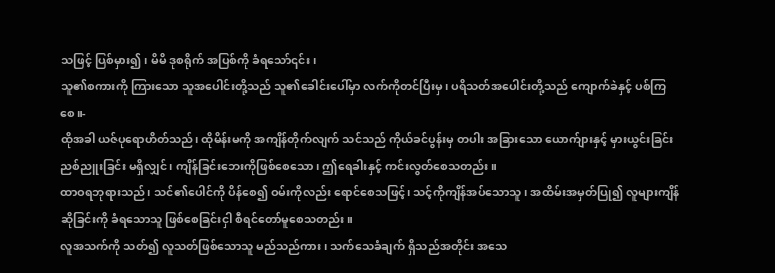သဖြင့် ပြစ်မှား၍၊ မိမိ ဒုစရိုက် အပြစ်ကို ခံရသော်၎င်း၊
သူ၏စကားကို ကြားသော သူအပေါင်းတို့သည် သူ၏ခေါင်းပေါ်မှာ လက်ကိုတင်ပြီးမှ၊ ပရိသတ်အပေါင်းတို့သည် ကျောက်ခဲနှင့် ပစ်ကြစေ။-
ထိုအခါ ယဇ်ပုရောဟိတ်သည်၊ ထိုမိန်းမကို အကျိန်တိုက်လျက် သင်သည် ကိုယ်ခင်ပွန်းမှ တပါး အခြားသော ယောက်ျားနှင့် မှားယွင်းခြင်း ညစ်ညူးခြင်း မရှိလျှင်၊ ကျိန်ခြင်းဘေးကိုဖြစ်စေသော၊ ဤရေခါးနှင့် ကင်းလွတ်စေသတည်း။
ထာဝရဘုရားသည်၊ သင်၏ပေါင်ကို ပိန်စေ၍ ဝမ်းကိုလည်း ရောင်စေသဖြင့်၊ သင့်ကိုကျိန်အပ်သောသူ၊ အထိမ်းအမှတ်ပြု၍ လူများကျိန်ဆိုခြင်းကို ခံရသောသူ ဖြစ်စေခြင်းငှါ စီရင်တော်မူစေသတည်း။
လူအသက်ကို သတ်၍ လူသတ်ဖြစ်သောသူ မည်သည်ကား၊ သက်သေခံချက် ရှိသည်အတိုင်း အသေ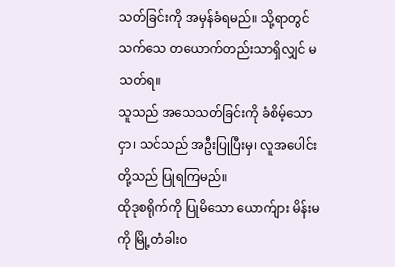သတ်ခြင်းကို အမှန်ခံရမည်။ သို့ရာတွင် သက်သေ တယောက်တည်းသာရှိလျှင် မသတ်ရ။
သူသည် အသေသတ်ခြင်းကို ခံစိမ့်သောငှာ၊ သင်သည် အဦးပြုပြီးမှ၊ လူအပေါင်းတို့သည် ပြုရကြမည်။
ထိုဒုစရိုက်ကို ပြုမိသော ယောက်ျား မိန်းမကို မြို့တံခါးဝ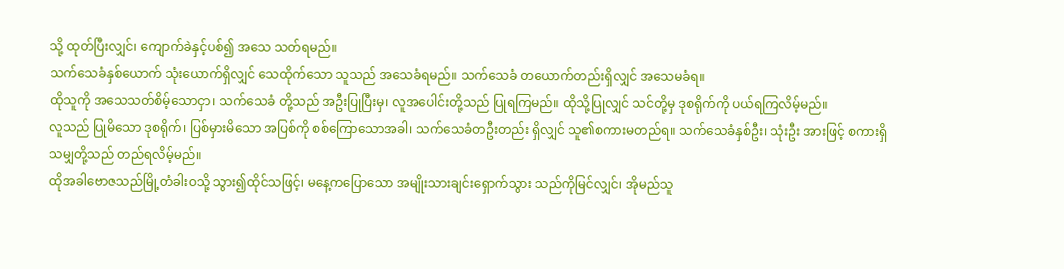သို့ ထုတ်ပြီးလျှင်၊ ကျောက်ခဲနှင့်ပစ်၍ အသေ သတ်ရမည်။
သက်သေခံနှစ်ယောက် သုံးယောက်ရှိလျှင် သေထိုက်သော သူသည် အသေခံရမည်။ သက်သေခံ တယောက်တည်းရှိလျှင် အသေမခံရ။
ထိုသူကို အသေသတ်စိမ့်သောငှာ၊ သက်သေခံ တို့သည် အဦးပြုပြီးမှ၊ လူအပေါင်းတို့သည် ပြုရကြမည်။ ထိုသို့ပြုလျှင် သင်တို့မှ ဒုစရိုက်ကို ပယ်ရကြလိမ့်မည်။
လူသည် ပြုမိသော ဒုစရိုက်၊ ပြစ်မှားမိသော အပြစ်ကို စစ်ကြောသောအခါ၊ သက်သေခံတဦးတည်း ရှိလျှင် သူ၏စကားမတည်ရ။ သက်သေခံနှစ်ဦး၊ သုံးဦး အားဖြင့် စကားရှိသမျှတို့သည် တည်ရလိမ့်မည်။
ထိုအခါဗောဇသည်မြို့တံခါးဝသို့ သွား၍ထိုင်သဖြင့်၊ မနေ့ကပြောသော အမျိုးသားချင်းရှောက်သွား သည်ကိုမြင်လျှင်၊ အိုမည်သူ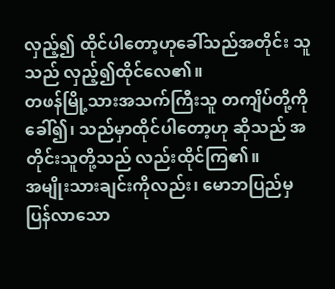လှည့်၍ ထိုင်ပါတော့ဟုခေါ်သည်အတိုင်း သူသည် လှည့်၍ထိုင်လေ၏။
တဖန်မြို့သားအသက်ကြီးသူ တကျိပ်တို့ကိုခေါ်၍၊ သည်မှာထိုင်ပါတော့ဟု ဆိုသည် အတိုင်းသူတို့သည် လည်းထိုင်ကြ၏။
အမျိုးသားချင်းကိုလည်း၊ မောဘပြည်မှပြန်လာသော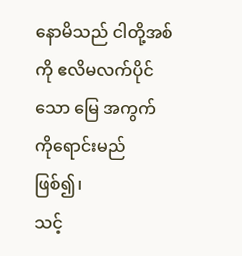နောမိသည် ငါတို့အစ်ကို ဧလိမလက်ပိုင်သော မြေ အကွက်ကိုရောင်းမည်ဖြစ်၍၊
သင့်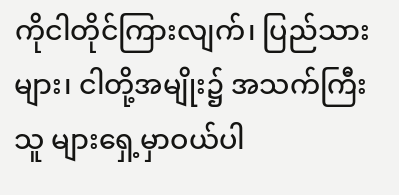ကိုငါတိုင်ကြားလျက်၊ ပြည်သားများ၊ ငါတို့အမျိုး၌ အသက်ကြီးသူ များရှေ့မှာဝယ်ပါ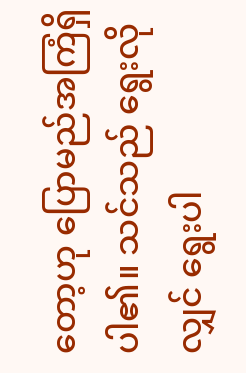တော့ဟု ပြောမည်အကြံရှိပါ၏။ သင်သည် ရွေးလိုလျှင် ရွေးပါ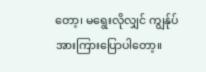တော့၊ မရွေးလိုလျှင် ကျွန်ုပ် အားကြားပြောပါတော့။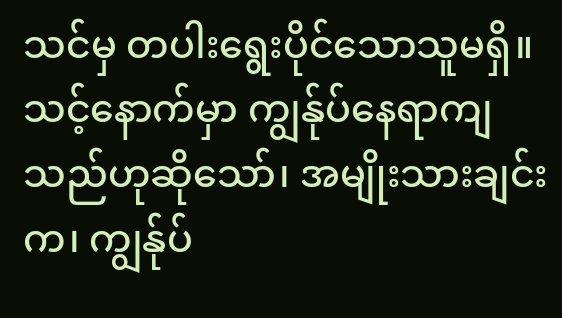သင်မှ တပါးရွေးပိုင်သောသူမရှိ။ သင့်နောက်မှာ ကျွန်ုပ်နေရာကျသည်ဟုဆိုသော်၊ အမျိုးသားချင်းက၊ ကျွန်ုပ်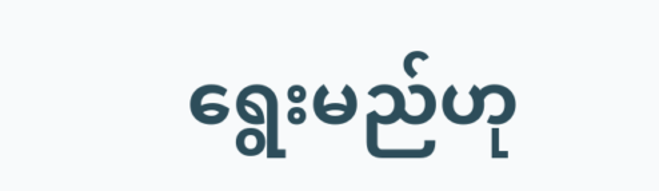ရွေးမည်ဟု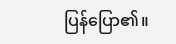ပြန်ပြော၏။